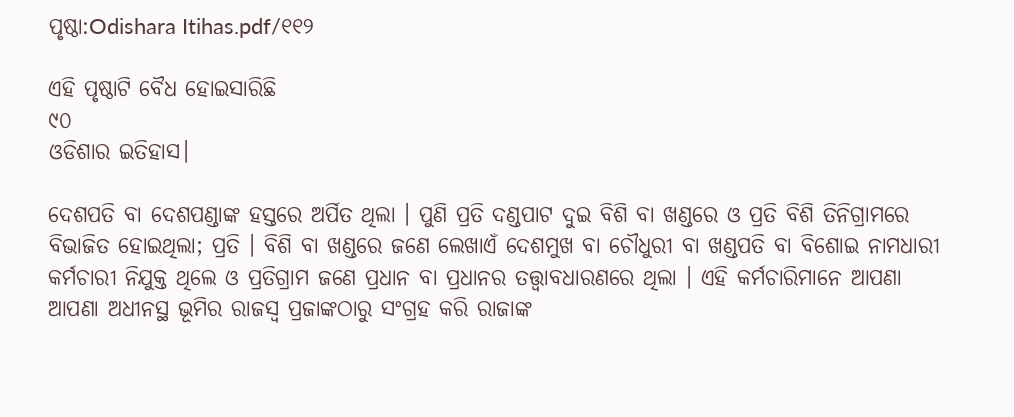ପୃଷ୍ଠା:Odishara Itihas.pdf/୧୧୨

ଏହି ପୃଷ୍ଠାଟି ବୈଧ ହୋଇସାରିଛି
୯୦
ଓଡିଶାର ଇତିହାସ।

ଦେଶପତି ବା ଦେଶପଣ୍ଡାଙ୍କ ହସ୍ତରେ ଅର୍ପିତ ଥିଲା । ପୁଣି ପ୍ରତି ଦଣ୍ଡପାଟ ଦୁଇ ବିଶି ବା ଖଣ୍ଡରେ ଓ ପ୍ରତି ବିଶି ତିନିଗ୍ରାମରେ ବିଭାଜିତ ହୋଇଥିଲା; ପ୍ରତି । ବିଶି ବା ଖଣ୍ଡରେ ଜଣେ ଲେଖାଏଁ ଦେଶମୁଖ ବା ଚୌଧୁରୀ ବା ଖଣ୍ଡପତି ବା ବିଶୋଇ ନାମଧାରୀ କର୍ମଚାରୀ ନିଯୁକ୍ତ ଥିଲେ ଓ ପ୍ରତିଗ୍ରାମ ଜଣେ ପ୍ରଧାନ ବା ପ୍ରଧାନର ତ‌ତ୍ତ୍ୱାବଧାରଣରେ ଥିଲା । ଏହି କର୍ମଚାରିମାନେ ଆପଣା ଆପଣା ଅଧୀନସ୍ଥ ଭୂମିର ରାଜସ୍ୱ ପ୍ରଜାଙ୍କଠାରୁ ସଂଗ୍ରହ କରି ରାଜାଙ୍କ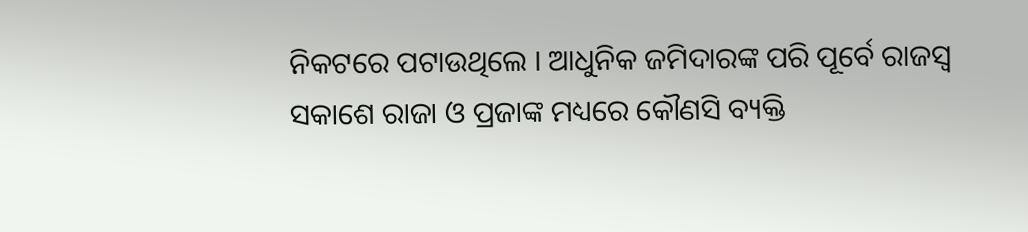ନିକଟରେ ପଟାଉଥିଲେ । ଆଧୁନିକ ଜମିଦାରଙ୍କ ପରି ପୂର୍ବେ ରାଜସ୍ୱ ସକାଶେ ରାଜା ଓ ପ୍ରଜାଙ୍କ ମଧ୍ୟରେ କୌଣସି ବ୍ୟକ୍ତି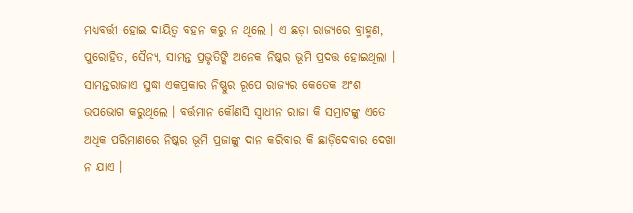ମଧ୍ୟବର୍ତ୍ତୀ ହୋଇ ଦାୟିତ୍ୱ ବହନ କରୁ ନ ଥିଲେ । ଏ ଛଡ଼ା ରାଜ୍ୟରେ ବ୍ରାହ୍ମଣ, ପୁରୋହିତ, ସୈନ୍ୟ, ସାମନ୍ତ ପ୍ରଭୃତିଙ୍କି ଅନେକ ନିଷ୍କର ଭୂମି ପ୍ରଦତ୍ତ ହୋଇଥିଲା । ସାମନ୍ତରାଜାଏ ସୁଦ୍ଧା ଏକପ୍ରକାର ନିଷ୍ଣୁର ରୂପେ ରାଜ୍ୟର କେତେକ ଅଂଶ ଉପଭୋଗ କରୁଥିଲେ । ବର୍ତ୍ତମାନ କୌଣସି ସ୍ୱାଧୀନ ରାଜା କି ସମ୍ରାଟଙ୍କୁ ଏତେ ଅଧିକ ପରିମାଣରେ ନିଷ୍କର ଭୂମି ପ୍ରଜାଙ୍କୁ ଦାନ କରିବାର କି ଛାଡ଼ିଦେବାର ଦେଖା ନ ଯାଏ ।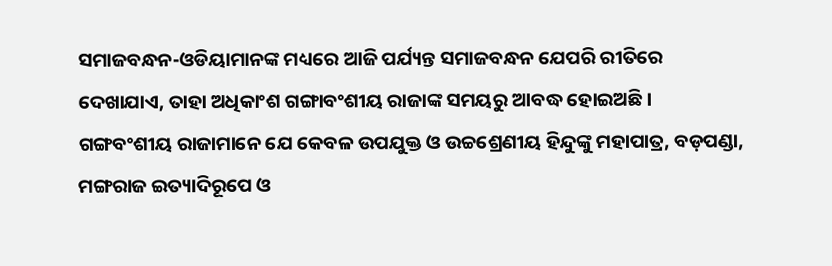ସମାଜବନ୍ଧନ-ଓଡିୟାମାନଙ୍କ ମଧ୍ୟରେ ଆଜି ପର୍ଯ୍ୟନ୍ତ ସମାଜବନ୍ଧନ ଯେପରି ରୀତିରେ ଦେଖାଯାଏ, ତାହା ଅଧିକାଂଶ ଗଙ୍ଗାବଂଶୀୟ ରାଜାଙ୍କ ସମୟରୁ ଆବଦ୍ଧ ହୋଇଅଛି । ଗଙ୍ଗବଂଶୀୟ ରାଜାମାନେ ଯେ କେବଳ ଉପଯୁକ୍ତ ଓ ଉଚ୍ଚଶ୍ରେଣୀୟ ହିନ୍ଦୁଙ୍କୁ ମହାପାତ୍ର, ବଡ଼ପଣ୍ଡା, ମଙ୍ଗରାଜ ଇତ୍ୟାଦିରୂପେ ଓ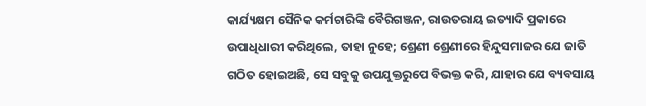କାର୍ଯ୍ୟକ୍ଷମ ସୈନିକ କର୍ମଚାରିଙ୍କି ବୈରିଗଞ୍ଜନ, ରାଉତରାୟ ଇତ୍ୟାଦି ପ୍ରକାରେ ଉପାଧିଧାରୀ କରିଥିଲେ, ତାହା ନୁହେ; ଶ୍ରେଣୀ ଶ୍ରେଣୀରେ ହିନ୍ଦୁସମାଜର ଯେ ଜାତି ଗଠିତ ହୋଇଅଛି, ସେ ସବୁକୁ ଉପଯୁକ୍ତରୁପେ ବିଭକ୍ତ କରି, ଯାହାର ଯେ ବ୍ୟବସାୟ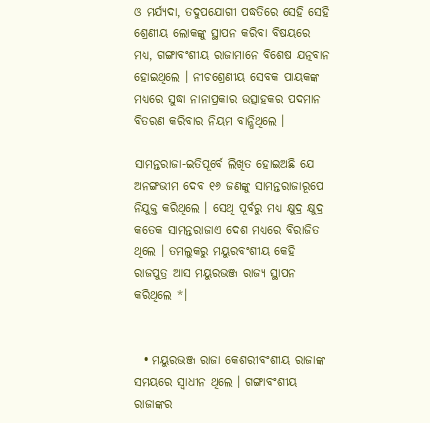ଓ ମର୍ଯ୍ୟଦା, ତଦୁପଯୋଗୀ ପଦ୍ଧତିରେ ସେହି ସେହି ଶ୍ରେଣୀୟ ଲୋକଙ୍କୁ ସ୍ଥାପନ କରିବା ବିଷୟରେ ମଧ୍ୟ, ଗଙ୍ଗାବଂଶୀୟ ରାଜାମାନେ ବିଶେଷ ଯତ୍ନବାନ ହୋଇଥିଲେ । ନୀଚଶ୍ରେଣୀୟ ସେବକ ପାୟକଙ୍କ ମଧ୍ୟରେ ସୁଦ୍ଧା ନାନାପ୍ରକାର ଉତ୍ସାହକର ପଦମାନ ବିତରଣ କରିବାର ନିୟମ ବାନ୍ଧିଥିଲେ ।

ସାମନ୍ତରାଜା-ଇତିପୂର୍ବେ ଲିଖିତ ହୋଇଅଛି ଯେ ଅନଙ୍ଗଭୀମ ଦେବ ୧୬ ଜଣଙ୍କୁ ସାମନ୍ତରାଜାରୂପେ ନିଯୁକ୍ତ କରିଥିଲେ । ସେଥି ପୂର୍ବରୁ ମଧ୍ୟ କ୍ଷୁଦ୍ର କ୍ଷୁଦ୍ର କତେକ ସାମନ୍ତରାଜାଏ ଦେଶ ମଧ୍ୟରେ ବିରାଜିତ ଥିଲେ । ତମଲୁକରୁ ମୟୁରବଂଶୀୟ କେହି ରାଜପୁତ୍ର ଆସ ମୟୁରଭଞ୍ଜ ରାଜ୍ୟ ସ୍ଥାପନ କରିଥିଲେ *।


  • ମୟୁରଭଞ୍ଜ ରାଜା କେଶରୀବଂଶୀୟ ରାଜାଙ୍କ ସମୟରେ ସ୍ୱାଧୀନ ଥିଲେ । ଗଙ୍ଗାବଂଶୀୟ ରାଜାଙ୍କର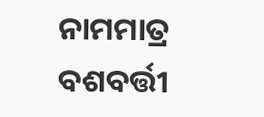ନାମମାତ୍ର ବଶବର୍ତ୍ତୀ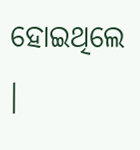ହୋଇଥିଲେ ।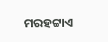ମରହଟ୍ଟାଏ